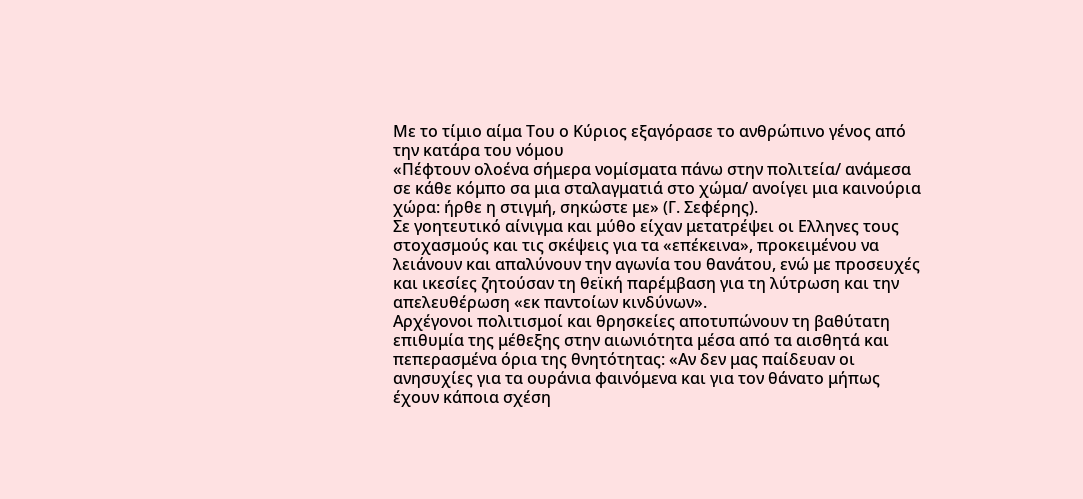Με το τίμιο αίμα Του ο Κύριος εξαγόρασε το ανθρώπινο γένος από την κατάρα του νόμου
«Πέφτουν ολοένα σήμερα νομίσματα πάνω στην πολιτεία/ ανάμεσα σε κάθε κόμπο σα μια σταλαγματιά στο χώμα/ ανοίγει μια καινούρια χώρα: ήρθε η στιγμή, σηκώστε με» (Γ. Σεφέρης).
Σε γοητευτικό αίνιγμα και μύθο είχαν μετατρέψει οι Ελληνες τους στοχασμούς και τις σκέψεις για τα «επέκεινα», προκειμένου να λειάνουν και απαλύνουν την αγωνία του θανάτου, ενώ με προσευχές και ικεσίες ζητούσαν τη θεϊκή παρέμβαση για τη λύτρωση και την απελευθέρωση «εκ παντοίων κινδύνων».
Αρχέγονοι πολιτισμοί και θρησκείες αποτυπώνουν τη βαθύτατη επιθυμία της μέθεξης στην αιωνιότητα μέσα από τα αισθητά και πεπερασμένα όρια της θνητότητας: «Αν δεν μας παίδευαν οι ανησυχίες για τα ουράνια φαινόμενα και για τον θάνατο μήπως έχουν κάποια σχέση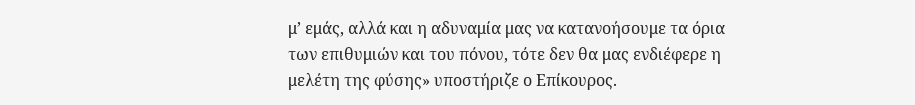μ’ εμάς, αλλά και η αδυναμία μας να κατανοήσουμε τα όρια των επιθυμιών και του πόνου, τότε δεν θα μας ενδιέφερε η μελέτη της φύσης» υποστήριζε ο Επίκουρος.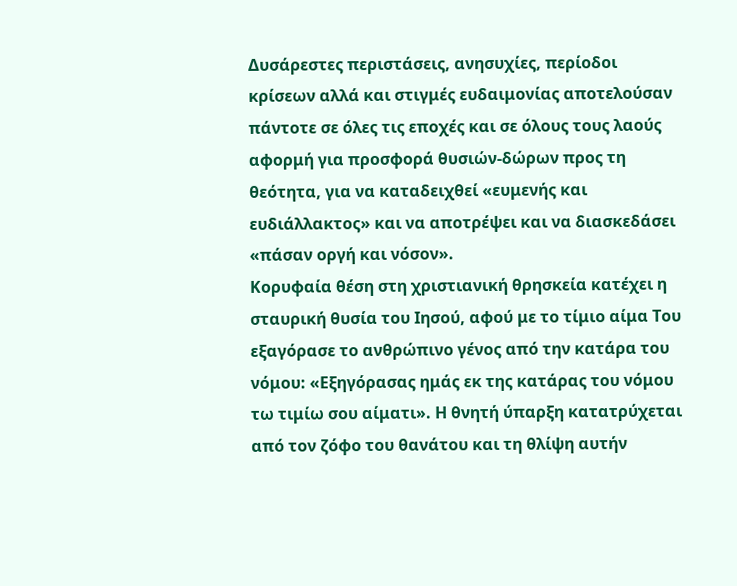Δυσάρεστες περιστάσεις, ανησυχίες, περίοδοι κρίσεων αλλά και στιγμές ευδαιμονίας αποτελούσαν πάντοτε σε όλες τις εποχές και σε όλους τους λαούς αφορμή για προσφορά θυσιών-δώρων προς τη θεότητα, για να καταδειχθεί «ευμενής και ευδιάλλακτος» και να αποτρέψει και να διασκεδάσει «πάσαν οργή και νόσον».
Κορυφαία θέση στη χριστιανική θρησκεία κατέχει η σταυρική θυσία του Ιησού, αφού με το τίμιο αίμα Του εξαγόρασε το ανθρώπινο γένος από την κατάρα του νόμου: «Εξηγόρασας ημάς εκ της κατάρας του νόμου τω τιμίω σου αίματι». Η θνητή ύπαρξη κατατρύχεται από τον ζόφο του θανάτου και τη θλίψη αυτήν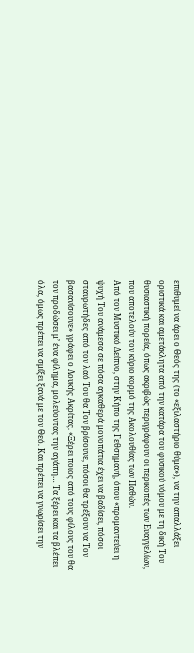επιθυμεί να άρει ο Θεός της (το «εξιλαστήριο θύμα»), να την απαλλάξει οριστικά και αμετάκλητα από την κατάρα του φυσικού νόμου με τη δική Του θυσιαστική πορεία, όπως ακριβώς περιγράφουν οι περικοπές των Ευαγγελίων, που αποτελούν τον κύριο κορμό της Ακολουθίας των Παθών.
Από τον Μυστικό Δείπνο, στην Κήπο της Γεθσημανή, όπου «προμαντεύει η ψυχή Του ανάμεσα σε πόσα αγκαθερά μονοπάτια έχει να βαδίσει, πόσοι σταυρωτήδες από τον λαό Του θα Τον βρίσουνε, πόσοι θα τρέξουν να Τον βασανίσουνε» γράφει ο Λουκής Ακρίτας. «Ξέρει ποιος από τους φίλους του θα τον προδώσει μ’ ένα φίλημα, μολεύοντας την αγάπη… Τα ξέρει και τα βλέπει όλα, όμως πρέπει να σμίξει ξανά με τον Θεό. Και πρέπει να γνωρίσει την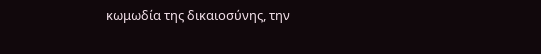κωμωδία της δικαιοσύνης, την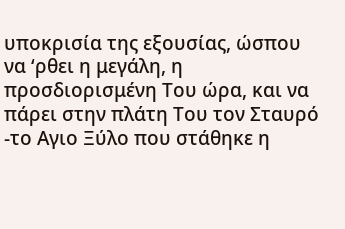υποκρισία της εξουσίας, ώσπου να ‘ρθει η μεγάλη, η προσδιορισμένη Του ώρα, και να πάρει στην πλάτη Του τον Σταυρό -το Αγιο Ξύλο που στάθηκε η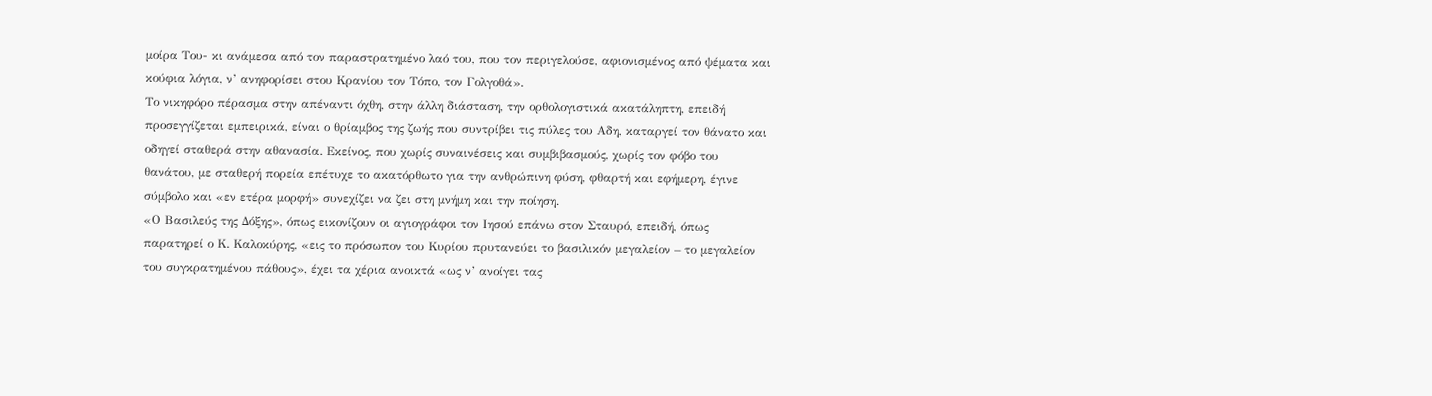μοίρα Του- κι ανάμεσα από τον παραστρατημένο λαό του, που τον περιγελούσε, αφιονισμένος από ψέματα και κούφια λόγια, ν’ ανηφορίσει στου Κρανίου τον Τόπο, τον Γολγοθά».
Το νικηφόρο πέρασμα στην απέναντι όχθη, στην άλλη διάσταση, την ορθολογιστικά ακατάληπτη, επειδή προσεγγίζεται εμπειρικά, είναι ο θρίαμβος της ζωής που συντρίβει τις πύλες του Αδη, καταργεί τον θάνατο και οδηγεί σταθερά στην αθανασία. Εκείνος, που χωρίς συναινέσεις και συμβιβασμούς, χωρίς τον φόβο του θανάτου, με σταθερή πορεία επέτυχε το ακατόρθωτο για την ανθρώπινη φύση, φθαρτή και εφήμερη, έγινε σύμβολο και «εν ετέρα μορφή» συνεχίζει να ζει στη μνήμη και την ποίηση.
«Ο Βασιλεύς της Δόξης», όπως εικονίζουν οι αγιογράφοι τον Ιησού επάνω στον Σταυρό, επειδή, όπως παρατηρεί ο Κ. Καλοκύρης, «εις το πρόσωπον του Κυρίου πρυτανεύει το βασιλικόν μεγαλείον – το μεγαλείον του συγκρατημένου πάθους», έχει τα χέρια ανοικτά «ως ν’ ανοίγει τας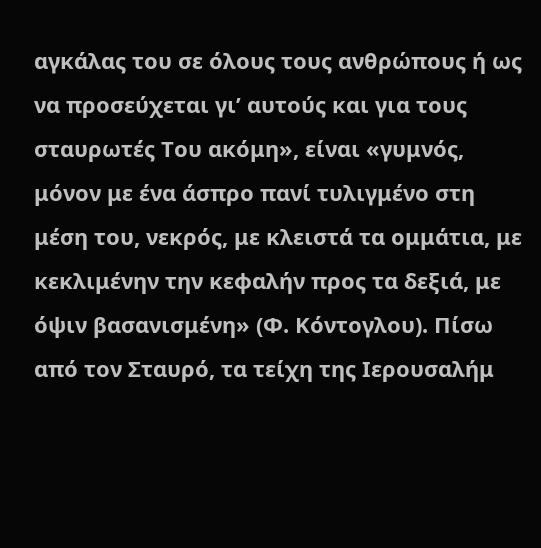αγκάλας του σε όλους τους ανθρώπους ή ως να προσεύχεται γι’ αυτούς και για τους σταυρωτές Του ακόμη», είναι «γυμνός, μόνον με ένα άσπρο πανί τυλιγμένο στη μέση του, νεκρός, με κλειστά τα ομμάτια, με κεκλιμένην την κεφαλήν προς τα δεξιά, με όψιν βασανισμένη» (Φ. Κόντογλου). Πίσω από τον Σταυρό, τα τείχη της Ιερουσαλήμ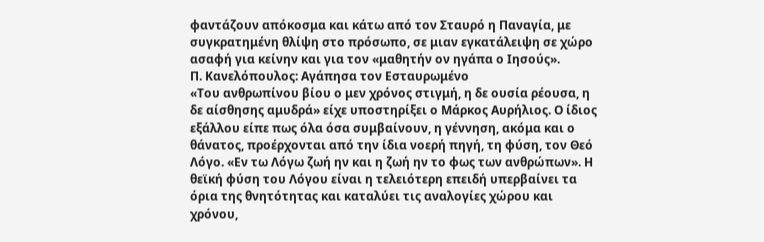φαντάζουν απόκοσμα και κάτω από τον Σταυρό η Παναγία, με συγκρατημένη θλίψη στο πρόσωπο, σε μιαν εγκατάλειψη σε χώρο ασαφή για κείνην και για τον «μαθητήν ον ηγάπα ο Ιησούς».
Π. Κανελόπουλος: Αγάπησα τον Εσταυρωμένο
«Του ανθρωπίνου βίου ο μεν χρόνος στιγμή, η δε ουσία ρέουσα, η δε αίσθησης αμυδρά» είχε υποστηρίξει ο Μάρκος Αυρήλιος. Ο ίδιος εξάλλου είπε πως όλα όσα συμβαίνουν, η γέννηση, ακόμα και ο θάνατος, προέρχονται από την ίδια νοερή πηγή, τη φύση, τον Θεό Λόγο. «Εν τω Λόγω ζωή ην και η ζωή ην το φως των ανθρώπων». Η θεϊκή φύση του Λόγου είναι η τελειότερη επειδή υπερβαίνει τα όρια της θνητότητας και καταλύει τις αναλογίες χώρου και χρόνου,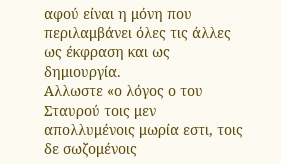αφού είναι η μόνη που περιλαμβάνει όλες τις άλλες ως έκφραση και ως δημιουργία.
Αλλωστε «ο λόγος ο του Σταυρού τοις μεν απολλυμένοις μωρία εστι, τοις δε σωζομένοις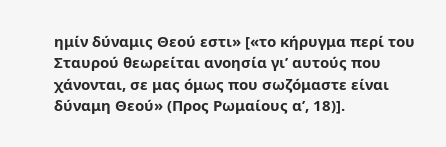ημίν δύναμις Θεού εστι» [«το κήρυγμα περί του Σταυρού θεωρείται ανοησία γι’ αυτούς που χάνονται, σε μας όμως που σωζόμαστε είναι δύναμη Θεού» (Προς Ρωμαίους α’, 18)].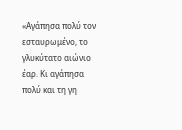«Αγάπησα πολύ τον εσταυρωμένο, το γλυκύτατο αιώνιο έαρ. Κι αγάπησα πολύ και τη γη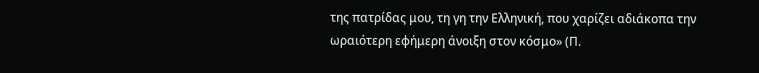της πατρίδας μου, τη γη την Ελληνική, που χαρίζει αδιάκοπα την ωραιότερη εφήμερη άνοιξη στον κόσμο» (Π.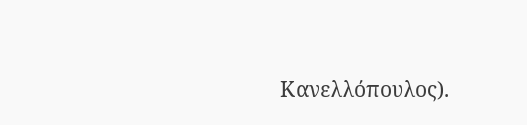Κανελλόπουλος).